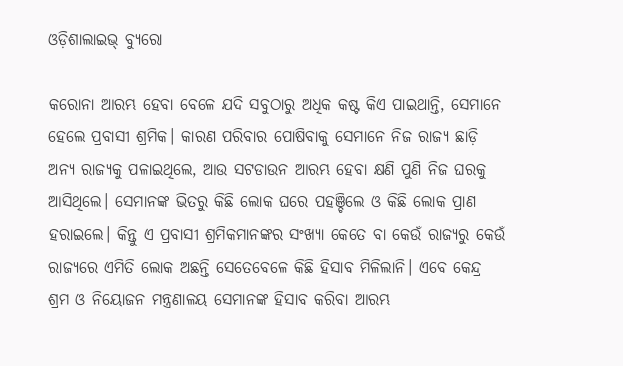ଓଡ଼ିଶାଲାଇଭ୍‌ ବ୍ୟୁରୋ

କରୋନା ଆରମ୍ଭ ହେବା ବେଳେ ଯଦି ସବୁଠାରୁ ଅଧିକ କଷ୍ଟ କିଏ ପାଇଥାନ୍ତି, ସେମାନେ ହେଲେ ପ୍ରବାସୀ ଶ୍ରମିକ। କାରଣ ପରିବାର ପୋଷିବାକୁ ସେମାନେ ନିଜ ରାଜ୍ୟ ଛାଡ଼ି ଅନ୍ୟ ରାଜ୍ୟକୁ ପଳାଇଥିଲେ, ଆଉ ସଟଡାଉନ ଆରମ୍ଭ ହେବା କ୍ଷଣି ପୁଣି ନିଜ ଘରକୁ ଆସିଥିଲେ। ସେମାନଙ୍କ ଭିତରୁ କିଛି ଲୋକ ଘରେ ପହଞ୍ଚିଲେ ଓ କିଛି ଲୋକ ପ୍ରାଣ ହରାଇଲେ। କିନ୍ତୁ ଏ ପ୍ରବାସୀ ଶ୍ରମିକମାନଙ୍କର ସଂଖ୍ୟା କେତେ ବା କେଉଁ ରାଜ୍ୟରୁ କେଉଁ ରାଜ୍ୟରେ ଏମିତି ଲୋକ ଅଛନ୍ତି ସେତେବେଳେ କିଛି ହିସାବ ମିଳିଲାନି। ଏବେ କେନ୍ଦ୍ର ଶ୍ରମ ଓ ନିୟୋଜନ ମନ୍ତ୍ରଣାଳୟ ସେମାନଙ୍କ ହିସାବ କରିବା ଆରମ୍ଭ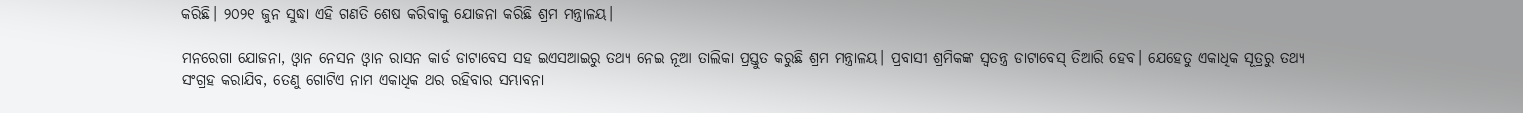କରିଛି। ୨୦୨୧ ଜୁନ ସୁଦ୍ଧା ଏହି ଗଣତି ଶେଷ କରିବାକୁ ଯୋଜନା କରିଛି ଶ୍ରମ ମନ୍ତ୍ରାଳୟ।

ମନରେଗା ଯୋଜନା, ଓ୍ୱାନ ନେସନ ଓ୍ୱାନ ରାସନ କାର୍ଡ ଡାଟାବେସ ସହ ଇଏସଆଇରୁ ତଥ୍ୟ ନେଇ ନୂଆ ତାଲିକା ପ୍ରସ୍ତୁତ କରୁଛି ଶ୍ରମ ମନ୍ତ୍ରାଳୟ। ପ୍ରବାସୀ ଶ୍ରମିକଙ୍କ ସ୍ୱତନ୍ତ୍ର ଡାଟାବେସ୍ ତିଆରି ହେବ। ଯେହେତୁ ଏକାଧିକ ସୂତ୍ରରୁ ତଥ୍ୟ ସଂଗ୍ରହ କରାଯିବ, ତେଣୁ ଗୋଟିଏ ନାମ ଏକାଧିକ ଥର ରହିବାର ସମ୍ଭାବନା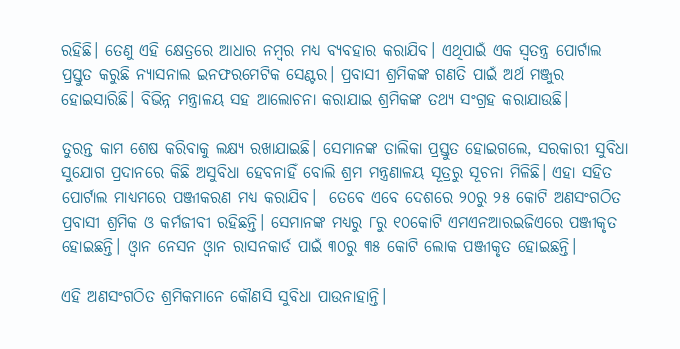ରହିଛି। ତେଣୁ ଏହି କ୍ଷେତ୍ରରେ ଆଧାର ନମ୍ବର ମଧ୍ୟ ବ୍ୟବହାର କରାଯିବ। ଏଥିପାଇଁ ଏକ ସ୍ୱତନ୍ତ୍ର ପୋର୍ଟାଲ ପ୍ରସ୍ତୁତ କରୁଛି ନ୍ୟାସନାଲ ଇନଫରମେଟିକ ସେଣ୍ଟର। ପ୍ରବାସୀ ଶ୍ରମିକଙ୍କ ଗଣତି ପାଇଁ ଅର୍ଥ ମଞ୍ଜୁର ହୋଇସାରିଛି। ବିଭିନ୍ନ ମନ୍ତ୍ରାଳୟ ସହ ଆଲୋଚନା କରାଯାଇ ଶ୍ରମିକଙ୍କ ତଥ୍ୟ ସଂଗ୍ରହ କରାଯାଉଛି।

ତୁରନ୍ତ କାମ ଶେଷ କରିବାକୁ ଲକ୍ଷ୍ୟ ରଖାଯାଇଛି। ସେମାନଙ୍କ ତାଲିକା ପ୍ରସ୍ତୁତ ହୋଇଗଲେ, ସରକାରୀ ସୁବିଧା ସୁଯୋଗ ପ୍ରଦାନରେ କିଛି ଅସୁବିଧା ହେବନାହିଁ ବୋଲି ଶ୍ରମ ମନ୍ତ୍ରଣାଳୟ ସୂତ୍ରରୁ ସୂଚନା ମିଳିଛି। ଏହା ସହିତ ପୋର୍ଟାଲ ମାଧ୍ୟମରେ ପଞ୍ଜୀକରଣ ମଧ୍ୟ କରାଯିବ।  ତେବେ ଏବେ ଦେଶରେ ୨୦ରୁ ୨୫ କୋଟି ଅଣସଂଗଠିତ ପ୍ରବାସୀ ଶ୍ରମିକ ଓ କର୍ମଜୀବୀ ରହିଛନ୍ତି। ସେମାନଙ୍କ ମଧ୍ୟରୁ ୮ରୁ ୧୦କୋଟି ଏମଏନଆରଇଜିଏରେ ପଞ୍ଜୀକୃତ ହୋଇଛନ୍ତି। ଓ୍ୱାନ ନେସନ ଓ୍ୱାନ ରାସନକାର୍ଡ ପାଇଁ ୩୦ରୁ ୩୫ କୋଟି ଲୋକ ପଞ୍ଜୀକୃତ ହୋଇଛନ୍ତି।

ଏହି ଅଣସଂଗଠିତ ଶ୍ରମିକମାନେ କୌଣସି ସୁବିଧା ପାଉନାହାନ୍ତି।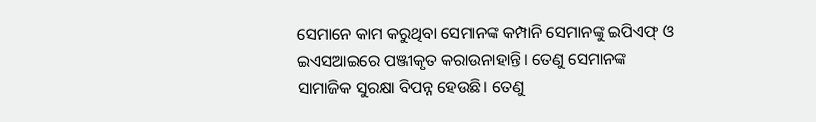ସେମାନେ କାମ କରୁଥିବା ସେମାନଙ୍କ କମ୍ପାନି ସେମାନଙ୍କୁ ଇପିଏଫ୍ ଓ ଇଏସଆଇରେ ପଞ୍ଜୀକୃତ କରାଉନାହାନ୍ତି। ତେଣୁ ସେମାନଙ୍କ ସାମାଜିକ ସୁରକ୍ଷା ବିପନ୍ନ ହେଉଛି। ତେଣୁ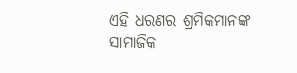ଏହି ଧରଣର ଶ୍ରମିକମାନଙ୍କ ସାମାଜିକ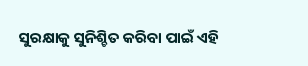ସୁରକ୍ଷାକୁ ସୁନିଶ୍ଚିତ କରିବା ପାଇଁ ଏହି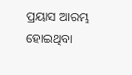ପ୍ରୟାସ ଆରମ୍ଭ ହୋଇଥିବା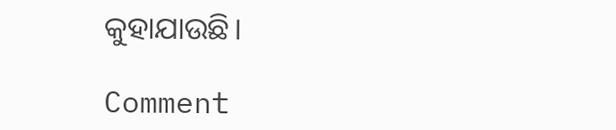କୁହାଯାଉଛି।

Comment